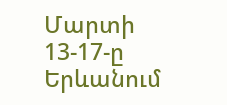Մարտի 13-17-ը Երևանում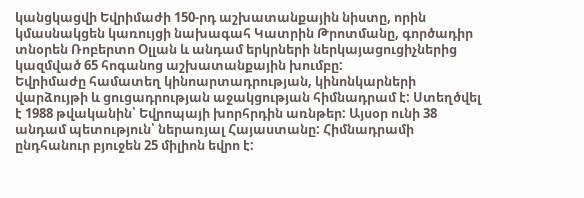կանցկացվի Եվրիմաժի 150-րդ աշխատանքային նիստը, որին կմասնակցեն կառույցի նախագահ Կատրին Թրոտմանը, գործադիր տնօրեն Ռոբերտո Օլլան և անդամ երկրների ներկայացուցիչներից կազմված 65 հոգանոց աշխատանքային խումբը:
Եվրիմաժը համատեղ կինոարտադրության, կինոնկարների վարձույթի և ցուցադրության աջակցության հիմնադրամ է: Ստեղծվել է 1988 թվականին՝ Եվրոպայի խորհրդին առնթեր: Այսօր ունի 38 անդամ պետություն՝ ներառյալ Հայաստանը: Հիմնադրամի ընդհանուր բյուջեն 25 միլիոն եվրո է: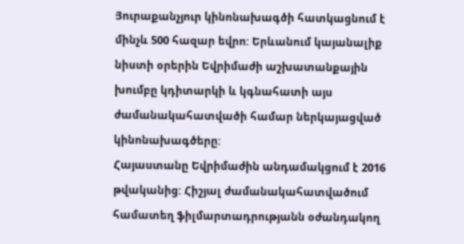Յուրաքանչյուր կինոնախագծի հատկացնում է մինչև 500 հազար եվրո: Երևանում կայանալիք նիստի օրերին Եվրիմաժի աշխատանքային խումբը կդիտարկի և կգնահատի այս ժամանակահատվածի համար ներկայացված կինոնախագծերը:
Հայաստանը Եվրիմաժին անդամակցում է 2016 թվականից: Հիշյալ ժամանակահատվածում համատեղ ֆիլմարտադրությանն օժանդակող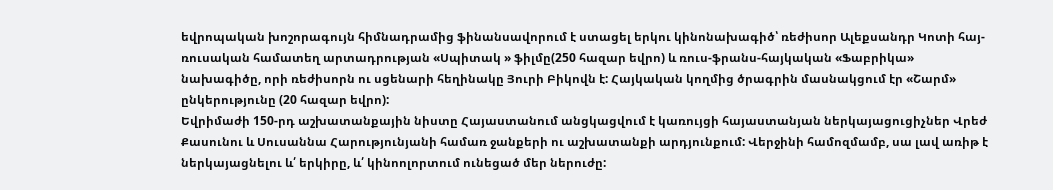եվրոպական խոշորագույն հիմնադրամից ֆինանսավորում է ստացել երկու կինոնախագիծ՝ ռեժիսոր Ալեքսանդր Կոտի հայ-ռուսական համատեղ արտադրության «Սպիտակ » ֆիլմը(250 հազար եվրո) և ռուս-ֆրանս-հայկական «Ֆաբրիկա» նախագիծը, որի ռեժիսորն ու սցենարի հեղինակը Յուրի Բիկովն է: Հայկական կողմից ծրագրին մասնակցում էր «Շարմ» ընկերությունը (20 հազար եվրո):
Եվրիմաժի 150-րդ աշխատանքային նիստը Հայաստանում անցկացվում է կառույցի հայաստանյան ներկայացուցիչներ Վրեժ Քասունու և Սուսաննա Հարությունյանի համառ ջանքերի ու աշխատանքի արդյունքում: Վերջինի համոզմամբ, սա լավ առիթ է ներկայացնելու և՛ երկիրը, և՛ կինոոլորտում ունեցած մեր ներուժը: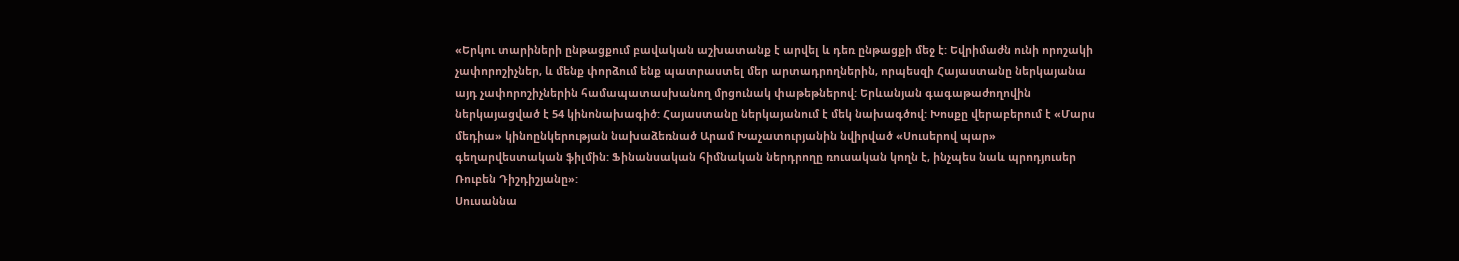«Երկու տարիների ընթացքում բավական աշխատանք է արվել և դեռ ընթացքի մեջ է: Եվրիմաժն ունի որոշակի չափորոշիչներ, և մենք փորձում ենք պատրաստել մեր արտադրողներին, որպեսզի Հայաստանը ներկայանա այդ չափորոշիչներին համապատասխանող մրցունակ փաթեթներով: Երևանյան գագաթաժողովին ներկայացված է 54 կինոնախագիծ: Հայաստանը ներկայանում է մեկ նախագծով: Խոսքը վերաբերում է «Մարս մեդիա» կինոընկերության նախաձեռնած Արամ Խաչատուրյանին նվիրված «Սուսերով պար» գեղարվեստական ֆիլմին: Ֆինանսական հիմնական ներդրողը ռուսական կողն է, ինչպես նաև պրոդյուսեր Ռուբեն Դիշդիշյանը»:
Սուսաննա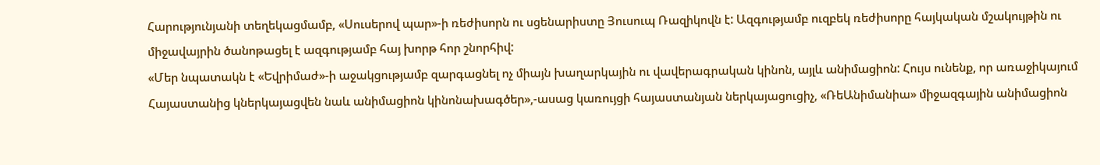Հարությունյանի տեղեկացմամբ, «Սուսերով պար»-ի ռեժիսորն ու սցենարիստը Յուսուպ Ռազիկովն է: Ազգությամբ ուզբեկ ռեժիսորը հայկական մշակույթին ու միջավայրին ծանոթացել է ազգությամբ հայ խորթ հոր շնորհիվ:
«Մեր նպատակն է «Եվրիմաժ»-ի աջակցությամբ զարգացնել ոչ միայն խաղարկային ու վավերագրական կինոն, այլև անիմացիոն: Հույս ունենք, որ առաջիկայում Հայաստանից կներկայացվեն նաև անիմացիոն կինոնախագծեր»,-ասաց կառույցի հայաստանյան ներկայացուցիչ, «ՌեԱնիմանիա» միջազգային անիմացիոն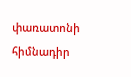փառատոնի հիմնադիր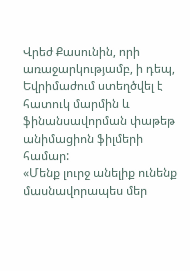Վրեժ Քասունին, որի առաջարկությամբ, ի դեպ, Եվրիմաժում ստեղծվել է հատուկ մարմին և ֆինանսավորման փաթեթ անիմացիոն ֆիլմերի համար:
«Մենք լուրջ անելիք ունենք մասնավորապես մեր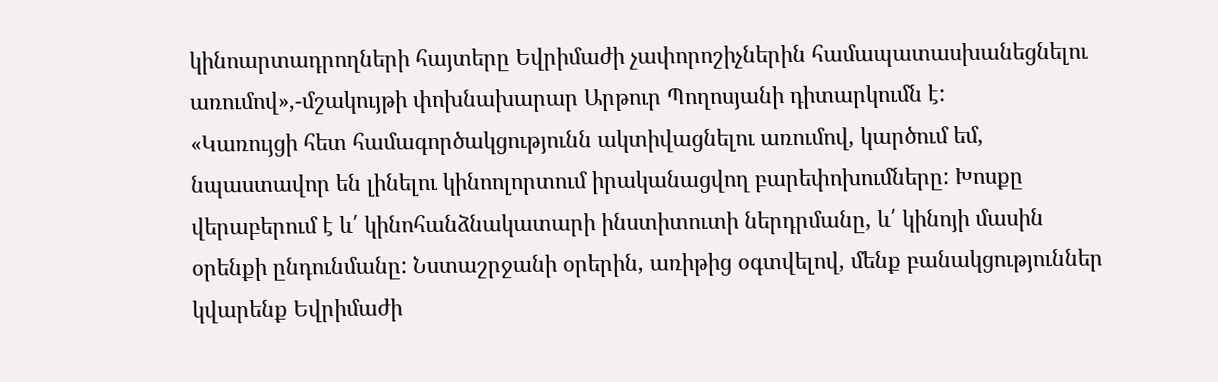կինոարտադրողների հայտերը Եվրիմաժի չափորոշիչներին համապատասխանեցնելու առումով»,-մշակույթի փոխնախարար Արթուր Պողոսյանի դիտարկումն է:
«Կառույցի հետ համագործակցությունն ակտիվացնելու առումով, կարծում եմ, նպաստավոր են լինելու կինոոլորտում իրականացվող բարեփոխումները: Խոսքը վերաբերում է և՛ կինոհանձնակատարի ինստիտուտի ներդրմանը, և՛ կինոյի մասին օրենքի ընդունմանը: Նստաշրջանի օրերին, առիթից օգտվելով, մենք բանակցություններ կվարենք Եվրիմաժի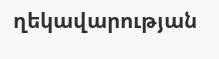ղեկավարության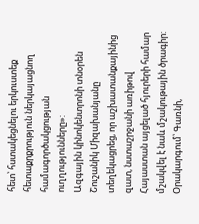հետ՝ հստակեցնելու երկուստեք հետաքրքրություն ներկայացնող համագործակցության ուղղությունները»:
Ազգային կինոկենտրոնի տնօրեն Շուշանիկ Միզախանյանը տեղեկացրեց, որ աշխատանքայինից զատ, նստաշրջանի առիթով Հայաստան այցելած հյուրերի համար մշակվել է նաև մշակութային ծրագիր: Օրակարգում՝ Գառնի,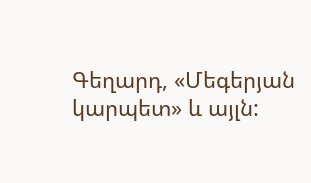Գեղարդ, «Մեգերյան կարպետ» և այլն: